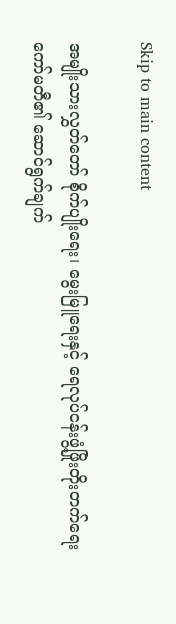Skip to main content

အမျိုးသားလွှတ်တော် စိုက်ပျိုးရေး၊ မွေးမြူရေးနှင့် ရေလုပ်ငန်းဖွံ့ဖြိုးတိုးတက်ရေးကော်မတီ၏ ဆောင်ရွက်ချက်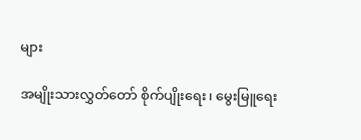များ

အမျိုးသားလွှတ်တော် စိုက်ပျိုးရေး၊ မွေးမြူရေး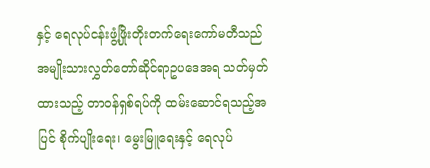နှင့် ရေလုပ်ငန်းဖွံ့ဖြိုးတိုးတက်ရေးကော်မတီသည် အမျိုးသားလွှတ်တော်ဆိုင်ရာဥပဒေအရ သတ်မှတ်ထားသည့် တာဝန်ရှစ်ရပ်ကို ထမ်းဆောင်ရသည့်အပြင် စိုက်ပျိုးရေး၊ မွေးမြူရေးနှင့် ရေလုပ်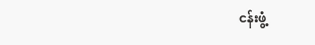ငန်းဖွံ့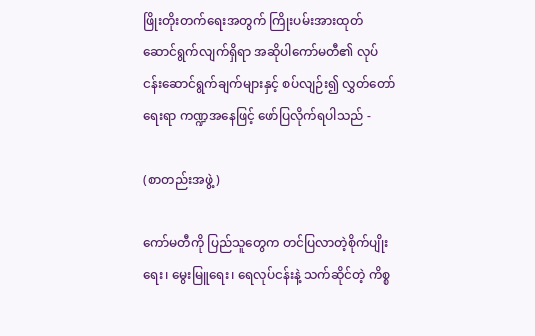ဖြိုးတိုးတက်ရေးအတွက် ကြိုးပမ်းအားထုတ် ဆောင်ရွက်လျက်ရှိရာ အဆိုပါကော်မတီ၏ လုပ်ငန်းဆောင်ရွက်ချက်များနှင့် စပ်လျဉ်း၍ လွှတ်တော်ရေးရာ ကဏ္ဍအနေဖြင့် ဖော်ပြလိုက်ရပါသည် -

(စာတည်းအဖွဲ့)

ကော်မတီကို ပြည်သူတွေက တင်ပြလာတဲ့စိုက်ပျိုးရေး၊ မွေးမြူရေး၊ ရေလုပ်ငန်းနဲ့ သက်ဆိုင်တဲ့ ကိစ္စ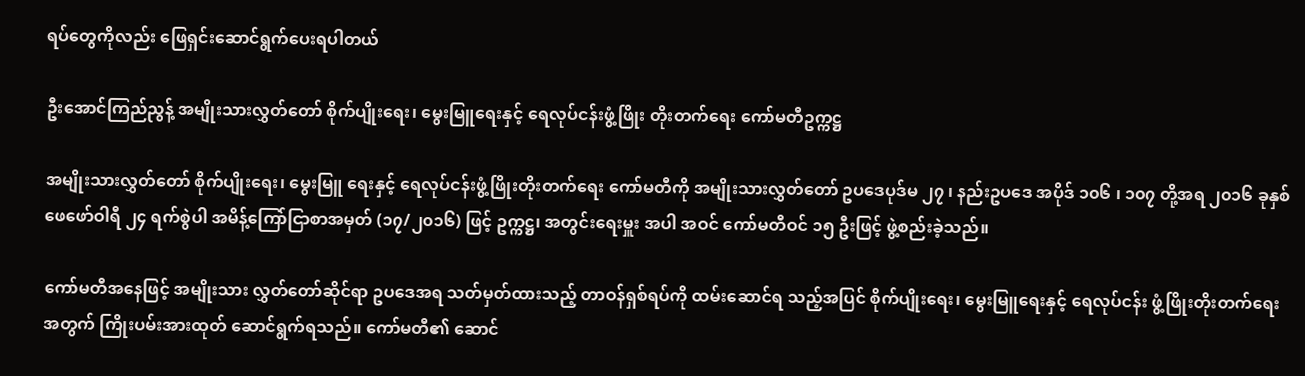ရပ်တွေကိုလည်း ဖြေရှင်းဆောင်ရွက်ပေးရပါတယ်

ဦးအောင်ကြည်ညွန့် အမျိုးသားလွှတ်တော် စိုက်ပျိုးရေး၊ မွေးမြူရေးနှင့် ရေလုပ်ငန်းဖွံ့ဖြိုး တိုးတက်ရေး ကော်မတီဥက္ကဋ္ဌ

အမျိုးသားလွှတ်တော် စိုက်ပျိုးရေး၊ မွေးမြူ ရေးနှင့် ရေလုပ်ငန်းဖွံ့ဖြိုးတိုးတက်ရေး ကော်မတီကို အမျိုးသားလွှတ်တော် ဥပဒေပုဒ်မ ၂၇ ၊ နည်းဥပဒေ အပိုဒ် ၁၀၆ ၊ ၁၀၇ တို့အရ ၂၀၁၆ ခုနှစ် ဖေဖော်ဝါရီ ၂၄ ရက်စွဲပါ အမိန့်ကြော်ငြာစာအမှတ် (၁၇/၂၀၁၆) ဖြင့် ဥက္ကဋ္ဌ၊ အတွင်းရေးမှူး အပါ အဝင် ကော်မတီဝင် ၁၅ ဦးဖြင့် ဖွဲ့စည်းခဲ့သည်။

ကော်မတီအနေဖြင့် အမျိုးသား လွှတ်တော်ဆိုင်ရာ ဥပဒေအရ သတ်မှတ်ထားသည့် တာဝန်ရှစ်ရပ်ကို ထမ်းဆောင်ရ သည့်အပြင် စိုက်ပျိုးရေး၊ မွေးမြူရေးနှင့် ရေလုပ်ငန်း ဖွံ့ဖြိုးတိုးတက်ရေးအတွက် ကြိုးပမ်းအားထုတ် ဆောင်ရွက်ရသည်။ ကော်မတီ၏ ဆောင်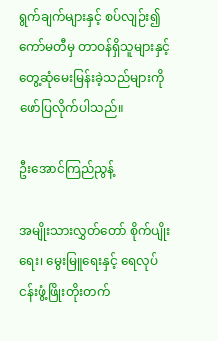ရွက်ချက်များနှင့် စပ်လျဉ်း၍ ကော်မတီမှ တာဝန်ရှိသူများနှင့် တွေ့ဆုံမေးမြန်းခဲ့သည်များကို ဖော်ပြလိုက်ပါသည်။

ဦးအောင်ကြည်ညွန့်

အမျိုးသားလွှတ်တော် စိုက်ပျိုးရေး၊ မွေးမြူရေးနှင့် ရေလုပ်ငန်းဖွံ့ဖြိုးတိုးတက်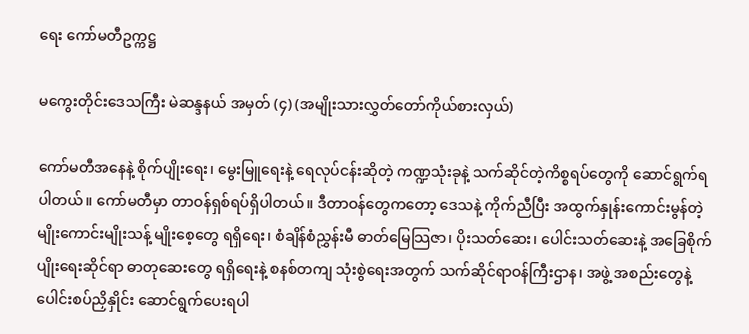ရေး ကော်မတီဥက္ကဋ္ဌ

မကွေးတိုင်းဒေသကြီး မဲဆန္ဒနယ် အမှတ် (၄) (အမျိုးသားလွှတ်တော်ကိုယ်စားလှယ်)

ကော်မတီအနေနဲ့ စိုက်ပျိုးရေး၊ မွေးမြူရေးနဲ့ ရေလုပ်ငန်းဆိုတဲ့ ကဏ္ဍသုံးခုနဲ့ သက်ဆိုင်တဲ့ကိစ္စရပ်တွေကို ဆောင်ရွက်ရပါတယ်။ ကော်မတီမှာ တာဝန်ရှစ်ရပ်ရှိပါတယ်။ ဒီတာဝန်တွေကတော့ ဒေသနဲ့ ကိုက်ညီပြီး အထွက်နှုန်းကောင်းမွန်တဲ့ မျိုးကောင်းမျိုးသန့် မျိုးစေ့တွေ ရရှိရေး၊ စံချိန်စံညွှန်းမီ ဓာတ်မြေသြဇာ၊ ပိုးသတ်ဆေး၊ ပေါင်းသတ်ဆေးနဲ့ အခြေစိုက်ပျိုးရေးဆိုင်ရာ ဓာတုဆေးတွေ ရရှိရေးနဲ့ စနစ်တကျ သုံးစွဲရေးအတွက် သက်ဆိုင်ရာဝန်ကြီးဌာန၊ အဖွဲ့ အစည်းတွေနဲ့ ပေါင်းစပ်ညှိနှိုင်း ဆောင်ရွက်ပေးရပါ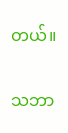တယ်။

သဘာ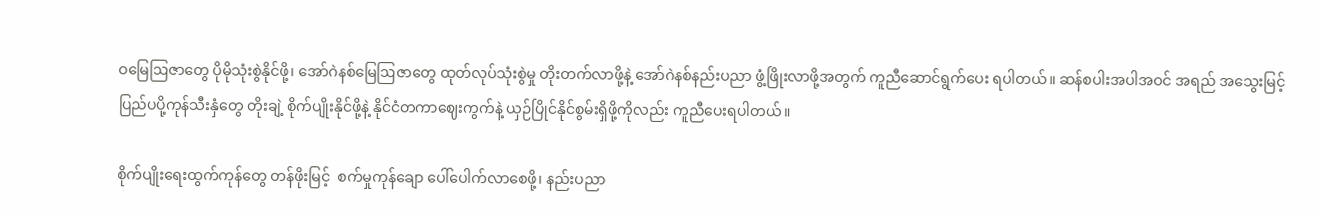ဝမြေဩဇာတွေ ပိုမိုသုံးစွဲနိုင်ဖို့၊ အော်ဂဲနစ်မြေဩဇာတွေ ထုတ်လုပ်သုံးစွဲမှု တိုးတက်လာဖို့နဲ့ အော်ဂဲနစ်နည်းပညာ ဖွံ့ဖြိုးလာဖို့အတွက် ကူညီဆောင်ရွက်ပေး ရပါတယ်။ ဆန်စပါးအပါအဝင် အရည် အသွေးမြင့် ပြည်ပပို့ကုန်သီးနှံတွေ တိုးချဲ့ စိုက်ပျိုးနိုင်ဖို့နဲ့ နိုင်ငံတကာဈေးကွက်နဲ့ ယှဉ်ပြိုင်နိုင်စွမ်းရှိဖို့ကိုလည်း ကူညီပေးရပါတယ်။

စိုက်ပျိုးရေးထွက်ကုန်တွေ တန်ဖိုးမြင့်  စက်မှုကုန်ချော ပေါ်ပေါက်လာစေဖို့၊ နည်းပညာ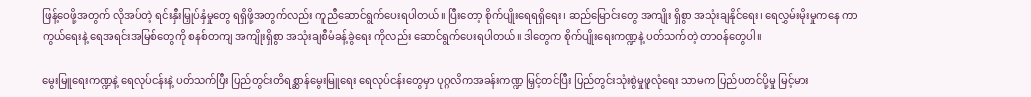ဖြန့်ဝေဖို့အတွက် လိုအပ်တဲ့ ရင်းနှီးမြှုပ်နှံမှုတွေ ရရှိဖို့အတွက်လည်း ကူညီဆောင်ရွက်ပေးရပါတယ်။ ပြီးတော့ စိုက်ပျိုးရေရရှိရေး၊ ဆည်မြောင်းတွေ အကျိုး ရှိစွာ အသုံးချနိုင်ရေး၊ ရေလွှမ်းမိုးမှုကနေ ကာကွယ်ရေးနဲ့ ရေအရင်းအမြစ်တွေကို စနစ်တကျ အကျိုးရှိစွာ အသုံးချစီမံခန့်ခွဲရေး ကိုလည်း ဆောင်ရွက်ပေးရပါတယ်။ ဒါတွေက စိုက်ပျိုးရေးကဏ္ဍနဲ့ ပတ်သက်တဲ့ တာဝန်တွေပါ။

မွေးမြူရေးကဏ္ဍနဲ့ ရေလုပ်ငန်းနဲ့ ပတ်သက်ပြီး ပြည်တွင်းတိရစ္ဆာန်မွေးမြူရေး ရေလုပ်ငန်းတွေမှာ ပုဂ္ဂလိကအခန်းကဏ္ဍ မြှင့်တင်ပြီး ပြည်တွင်းသုံးစွဲမှုဖူလုံရေး သာမက ပြည်ပတင်ပို့မှု မြင့်မား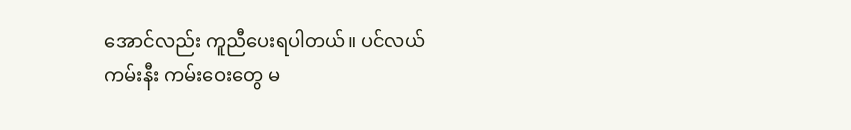အောင်လည်း ကူညီပေးရပါတယ်။ ပင်လယ်ကမ်းနီး ကမ်းဝေးတွေ မ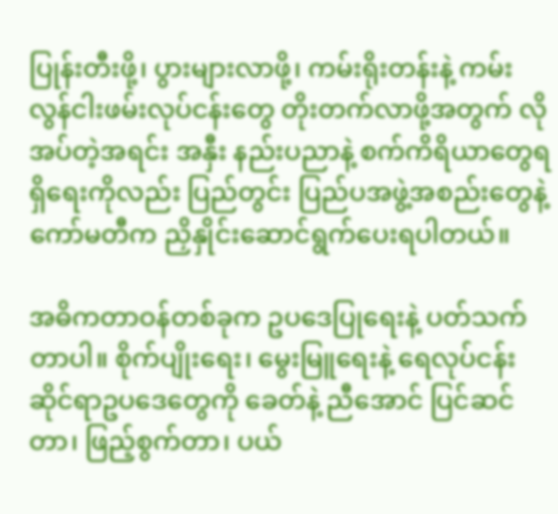ပြုန်းတီးဖို့၊ ပွားများလာဖို့၊ ကမ်းရိုးတန်းနဲ့ ကမ်းလွန်ငါးဖမ်းလုပ်ငန်းတွေ တိုးတက်လာဖို့အတွက် လိုအပ်တဲ့အရင်း အနှီး နည်းပညာနဲ့ စက်ကိရိယာတွေရရှိရေးကိုလည်း ပြည်တွင်း ပြည်ပအဖွဲ့အစည်းတွေနဲ့ ကော်မတီက ညှိနှိုင်းဆောင်ရွက်ပေးရပါတယ်။

အဓိကတာဝန်တစ်ခုက ဥပဒေပြုရေးနဲ့ ပတ်သက်တာပါ။ စိုက်ပျိုးရေး၊ မွေးမြူရေးနဲ့ ရေလုပ်ငန်းဆိုင်ရာဥပဒေတွေကို ခေတ်နဲ့ ညီအောင် ပြင်ဆင်တာ၊ ဖြည့်စွက်တာ၊ ပယ်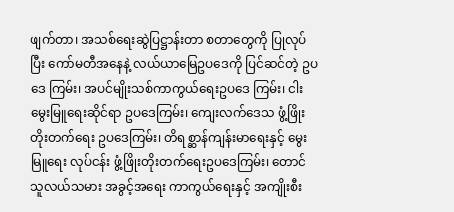ဖျက်တာ၊ အသစ်ရေးဆွဲပြဋ္ဌာန်းတာ စတာတွေကို ပြုလုပ်ပြီး ကော်မတီအနေနဲ့ လယ်ယာမြေဥပဒေကို ပြင်ဆင်တဲ့ ဥပဒေ ကြမ်း၊ အပင်မျိုးသစ်ကာကွယ်ရေးဥပဒေ ကြမ်း၊ ငါးမွေးမြူရေးဆိုင်ရာ ဥပဒေကြမ်း၊ ကျေးလက်ဒေသ ဖွံ့ဖြိုးတိုးတက်ရေး ဥပဒေကြမ်း၊ တိရစ္ဆာန်ကျန်းမာရေးနှင့် မွေးမြူရေး လုပ်ငန်း ဖွံ့ဖြိုးတိုးတက်ရေးဥပဒေကြမ်း၊ တောင်သူလယ်သမား အခွင့်အရေး ကာကွယ်ရေးနှင့် အကျိုးစီး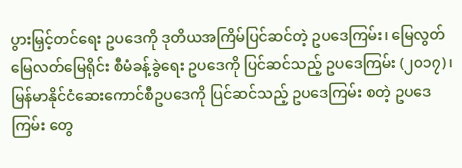ပွားမြှင့်တင်ရေး ဥပဒေကို ဒုတိယအကြိမ်ပြင်ဆင်တဲ့ ဥပဒေကြမ်း၊ မြေလွတ်မြေလတ်မြေရိုင်း စီမံခန့်ခွဲရေး ဥပဒေကို ပြင်ဆင်သည့် ဥပဒေကြမ်း (၂၀၁၇)၊ မြန်မာနိုင်ငံဆေးကောင်စီဥပဒေကို ပြင်ဆင်သည့် ဥပဒေကြမ်း စတဲ့ ဥပဒေကြမ်း တွေ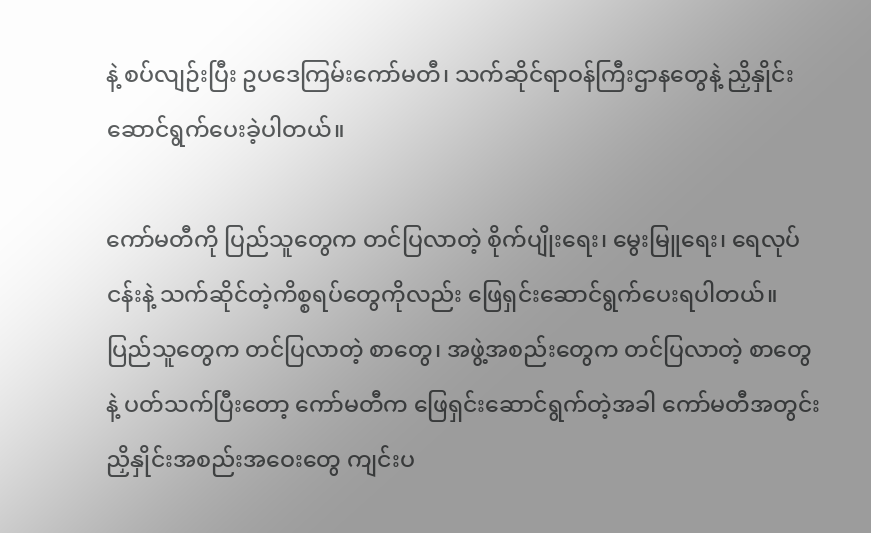နဲ့ စပ်လျဉ်းပြီး ဥပဒေကြမ်းကော်မတီ၊ သက်ဆိုင်ရာဝန်ကြီးဌာနတွေနဲ့ ညှိနှိုင်း ဆောင်ရွက်ပေးခဲ့ပါတယ်။

ကော်မတီကို ပြည်သူတွေက တင်ပြလာတဲ့ စိုက်ပျိုးရေး၊ မွေးမြူရေး၊ ရေလုပ်ငန်းနဲ့ သက်ဆိုင်တဲ့ကိစ္စရပ်တွေကိုလည်း ဖြေရှင်းဆောင်ရွက်ပေးရပါတယ်။ ပြည်သူတွေက တင်ပြလာတဲ့ စာတွေ၊ အဖွဲ့အစည်းတွေက တင်ပြလာတဲ့ စာတွေနဲ့ ပတ်သက်ပြီးတော့ ကော်မတီက ဖြေရှင်းဆောင်ရွက်တဲ့အခါ ကော်မတီအတွင်း ညှိနှိုင်းအစည်းအဝေးတွေ ကျင်းပ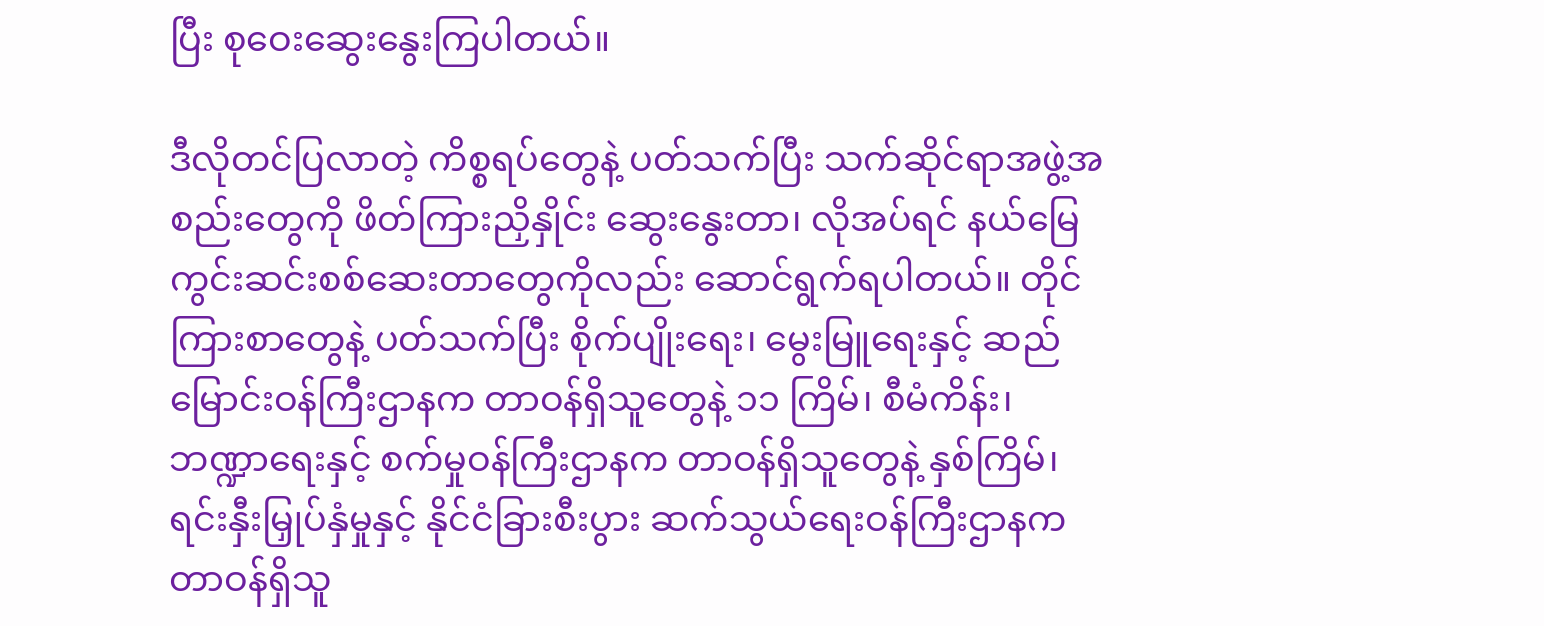ပြီး စုဝေးဆွေးနွေးကြပါတယ်။

ဒီလိုတင်ပြလာတဲ့ ကိစ္စရပ်တွေနဲ့ ပတ်သက်ပြီး သက်ဆိုင်ရာအဖွဲ့အစည်းတွေကို ဖိတ်ကြားညှိနှိုင်း ဆွေးနွေးတာ၊ လိုအပ်ရင် နယ်မြေကွင်းဆင်းစစ်ဆေးတာတွေကိုလည်း ဆောင်ရွက်ရပါတယ်။ တိုင်ကြားစာတွေနဲ့ ပတ်သက်ပြီး စိုက်ပျိုးရေး၊ မွေးမြူရေးနှင့် ဆည်မြောင်းဝန်ကြီးဌာနက တာဝန်ရှိသူတွေနဲ့ ၁၁ ကြိမ်၊ စီမံကိန်း၊ ဘဏ္ဍာရေးနှင့် စက်မှုဝန်ကြီးဌာနက တာဝန်ရှိသူတွေနဲ့ နှစ်ကြိမ်၊ ရင်းနှီးမြှုပ်နှံမှုနှင့် နိုင်ငံခြားစီးပွား ဆက်သွယ်ရေးဝန်ကြီးဌာနက တာဝန်ရှိသူ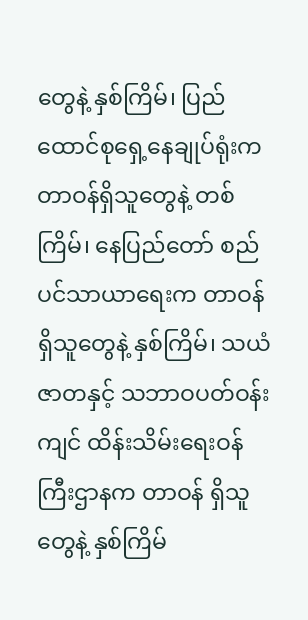တွေနဲ့ နှစ်ကြိမ်၊ ပြည်ထောင်စုရှေ့နေချုပ်ရုံးက တာဝန်ရှိသူတွေနဲ့ တစ်ကြိမ်၊ နေပြည်တော် စည်ပင်သာယာရေးက တာဝန်ရှိသူတွေနဲ့ နှစ်ကြိမ်၊ သယံဇာတနှင့် သဘာဝပတ်ဝန်း ကျင် ထိန်းသိမ်းရေးဝန်ကြီးဌာနက တာဝန် ရှိသူတွေနဲ့ နှစ်ကြိမ်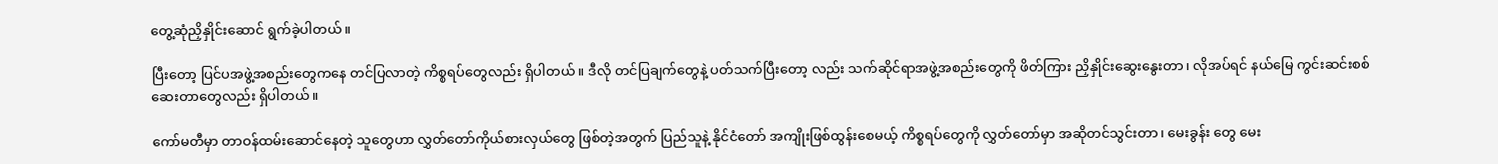တွေ့ဆုံညှိနှိုင်းဆောင် ရွက်ခဲ့ပါတယ်။

ပြီးတော့ ပြင်ပအဖွဲ့အစည်းတွေကနေ တင်ပြလာတဲ့ ကိစ္စရပ်တွေလည်း ရှိပါတယ်။ ဒီလို တင်ပြချက်တွေနဲ့ ပတ်သက်ပြီးတော့ လည်း သက်ဆိုင်ရာအဖွဲ့အစည်းတွေကို ဖိတ်ကြား ညှိနှိုင်းဆွေးနွေးတာ၊ လိုအပ်ရင် နယ်မြေ ကွင်းဆင်းစစ်ဆေးတာတွေလည်း ရှိပါတယ်။

ကော်မတီမှာ တာဝန်ထမ်းဆောင်နေတဲ့ သူတွေဟာ လွှတ်တော်ကိုယ်စားလှယ်တွေ ဖြစ်တဲ့အတွက် ပြည်သူနဲ့ နိုင်ငံတော် အကျိုးဖြစ်ထွန်းစေမယ့် ကိစ္စရပ်တွေကို လွှတ်တော်မှာ အဆိုတင်သွင်းတာ၊ မေးခွန်း တွေ မေး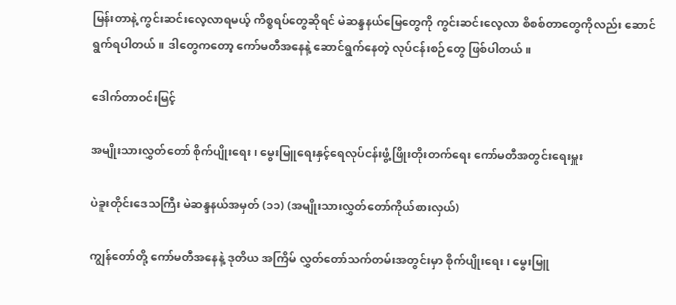မြန်းတာနဲ့ ကွင်းဆင်းလေ့လာရမယ့် ကိစ္စရပ်တွေဆိုရင် မဲဆန္ဒနယ်မြေတွေကို ကွင်းဆင်းလေ့လာ စိစစ်တာတွေကိုလည်း ဆောင်ရွက်ရပါတယ်။ ဒါတွေကတော့ ကော်မတီအနေနဲ့ ဆောင်ရွက်နေတဲ့ လုပ်ငန်းစဉ်တွေ ဖြစ်ပါတယ်။

ဒေါက်တာဝင်းမြင့်

အမျိုးသားလွှတ်တော် စိုက်ပျိုးရေး၊ မွေးမြူရေးနှင့်ရေလုပ်ငန်းဖွံ့ဖြိုးတိုးတက်ရေး ကော်မတီအတွင်းရေးမှူး

ပဲခူးတိုင်းဒေသကြီး မဲဆန္ဒနယ်အမှတ် (၁၁) (အမျိုးသားလွှတ်တော်ကိုယ်စားလှယ်)

ကျွန်တော်တို့ ကော်မတီအနေနဲ့ ဒုတိယ အကြိမ် လွှတ်တော်သက်တမ်းအတွင်းမှာ စိုက်ပျိုးရေး၊ မွေးမြူ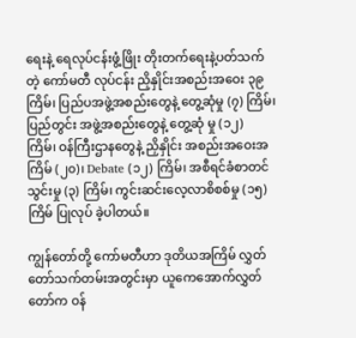ရေးနဲ့ ရေလုပ်ငန်းဖွံ့ဖြိုး တိုးတက်ရေးနဲ့ပတ်သက်တဲ့ ကော်မတီ လုပ်ငန်း ညှိနှိုင်းအစည်းအဝေး ၃၉ ကြိမ်၊ ပြည်ပအဖွဲ့အစည်းတွေနဲ့ တွေ့ဆုံမှု (၇) ကြိမ်၊ ပြည်တွင်း အဖွဲ့အစည်းတွေနဲ့ တွေ့ဆုံ မှု (၁၂) ကြိမ်၊ ဝန်ကြီးဌာနတွေနဲ့ ညှိနှိုင်း အစည်းအဝေးအကြိမ် (၂၀)၊ Debate (၁၂) ကြိမ်၊ အစီရင်ခံစာတင်သွင်းမှု (၃) ကြိမ်၊ ကွင်းဆင်းလေ့လာစိစစ်မှု (၁၅) ကြိမ် ပြုလုပ် ခဲ့ပါတယ်။

ကျွန်တော်တို့ ကော်မတီဟာ ဒုတိယအကြိမ် လွှတ်တော်သက်တမ်းအတွင်းမှာ ယူကေအောက်လွှတ်တော်က ဝန်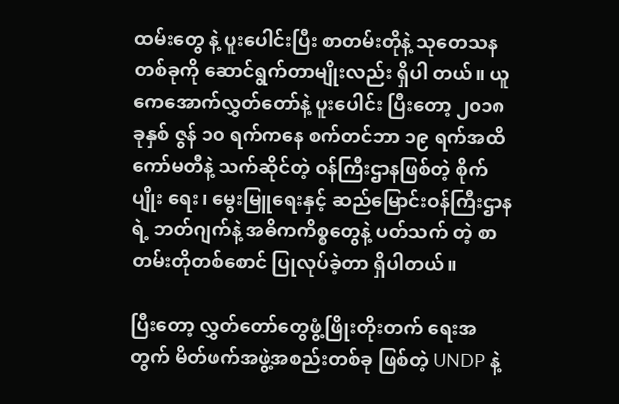ထမ်းတွေ နဲ့ ပူးပေါင်းပြီး စာတမ်းတိုနဲ့ သုတေသန တစ်ခုကို ဆောင်ရွက်တာမျိုးလည်း ရှိပါ တယ်။ ယူကေအောက်လွှတ်တော်နဲ့ ပူးပေါင်း ပြီးတော့ ၂၀၁၈ ခုနှစ် ဇွန် ၁၀ ရက်ကနေ စက်တင်ဘာ ၁၉ ရက်အထိ ကော်မတီနဲ့ သက်ဆိုင်တဲ့ ဝန်ကြီးဌာနဖြစ်တဲ့ စိုက်ပျိုး ရေး၊ မွေးမြူရေးနှင့် ဆည်မြောင်းဝန်ကြီးဌာန ရဲ့ ဘတ်ဂျက်နဲ့ အဓိကကိစ္စတွေနဲ့ ပတ်သက် တဲ့ စာတမ်းတိုတစ်စောင် ပြုလုပ်ခဲ့တာ ရှိပါတယ်။

ပြီးတော့ လွှတ်တော်တွေဖွံ့ဖြိုးတိုးတက် ရေးအတွက် မိတ်ဖက်အဖွဲ့အစည်းတစ်ခု ဖြစ်တဲ့ UNDP နဲ့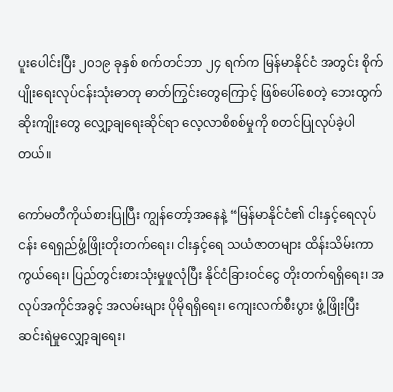ပူးပေါင်းပြီး ၂၀၁၉ ခုနှစ် စက်တင်ဘာ ၂၄ ရက်က မြန်မာနိုင်ငံ အတွင်း စိုက်ပျိုးရေးလုပ်ငန်းသုံးဓာတု ဓာတ်ကြွင်းတွေကြောင့် ဖြစ်ပေါ်စေတဲ့ ဘေးထွက်ဆိုးကျိုးတွေ လျှော့ချရေးဆိုင်ရာ လေ့လာစိစစ်မှုကို စတင်ပြုလုပ်ခဲ့ပါတယ်။

ကော်မတီကိုယ်စားပြုပြီး ကျွန်တော့်အနေနဲ့ “မြန်မာနိုင်ငံ၏ ငါးနှင့်ရေလုပ်ငန်း ရေရှည်ဖွံ့ဖြိုးတိုးတက်ရေး၊ ငါးနှင့်ရေ သယံဇာတများ ထိန်းသိမ်းကာကွယ်ရေး၊ ပြည်တွင်းစားသုံးမှုဖူလုံပြီး နိုင်ငံခြားဝင်ငွေ တိုးတက်ရရှိရေး၊ အလုပ်အကိုင်အခွင့် အလမ်းများ ပိုမိုရရှိရေး၊ ကျေးလက်စီးပွား ဖွံ့ဖြိုးပြီး ဆင်းရဲမှုလျှော့ချရေး၊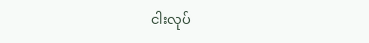ငါးလုပ်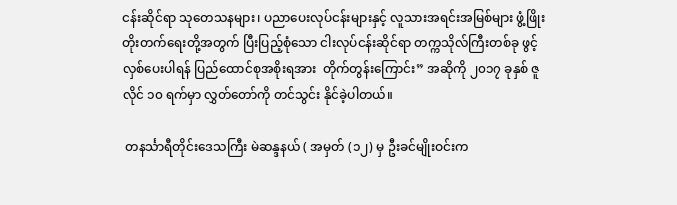ငန်းဆိုင်ရာ သုတေသနများ၊ ပညာပေးလုပ်ငန်းများနှင့် လူသားအရင်းအမြစ်များ ဖွံ့ဖြိုး တိုးတက်ရေးတို့အတွက် ပြီးပြည့်စုံသော ငါးလုပ်ငန်းဆိုင်ရာ တက္ကသိုလ်ကြီးတစ်ခု ဖွင့်လှစ်ပေးပါရန် ပြည်ထောင်စုအစိုးရအား  တိုက်တွန်းကြောင်း” အဆိုကို ၂၀၁၇ ခုနှစ် ဇူလိုင် ၁၀ ရက်မှာ လွှတ်တော်ကို တင်သွင်း နိုင်ခဲ့ပါတယ်။

 တနင်္သာရီတိုင်းဒေသကြီး မဲဆန္ဒနယ် ( အမှတ် (၁၂) မှ ဦးခင်မျိုးဝင်းက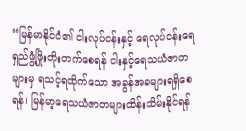“မြန်မာနိုင်ငံ၏ ငါးလုပ်ငန်းနှင့် ရေလုပ်ငန်းရေရှည်ဖွံ့ဖြိုးတိုးတက်စေရန် ငါးနှင့်ရေသယံဇာတများမှ ရသင့်ရထိုက်သော အခွန်အခများရရှိစေရန်၊ မြန်မာ့ရေသယံဇာတများထိန်းသိမ်းနိုင်ရန်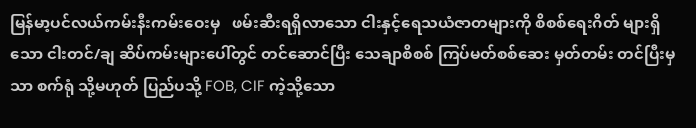မြန်မာ့ပင်လယ်ကမ်းနီးကမ်းဝေးမှ   ဖမ်းဆီးရရှိလာသော ငါးနှင့်ရေသယံဇာတများကို စိစစ်ရေးဂိတ် များရှိသော ငါးတင်/ချ ဆိပ်ကမ်းများပေါ်တွင် တင်ဆောင်ပြီး သေချာစိစစ် ကြပ်မတ်စစ်ဆေး မှတ်တမ်း တင်ပြီးမှသာ စက်ရုံ သို့မဟုတ် ပြည်ပသို့ FOB, CIF ကဲ့သို့သော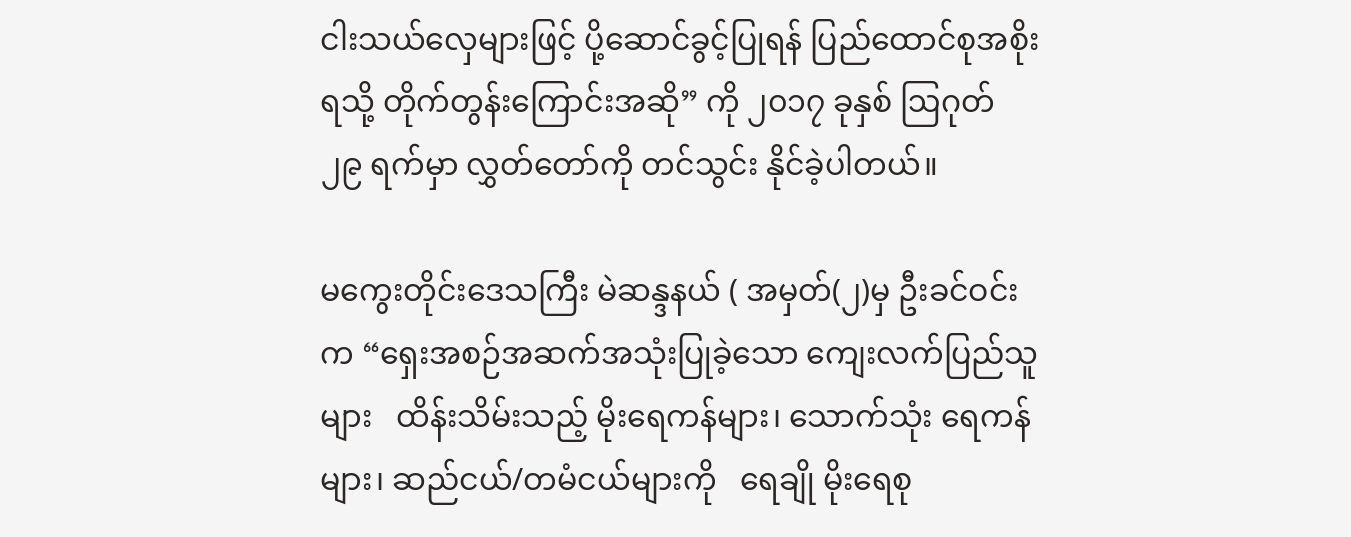ငါးသယ်လှေများဖြင့် ပို့ဆောင်ခွင့်ပြုရန် ပြည်ထောင်စုအစိုးရသို့ တိုက်တွန်းကြောင်းအဆို” ကို ၂၀၁၇ ခုနှစ် ဩဂုတ် ၂၉ ရက်မှာ လွှတ်တော်ကို တင်သွင်း နိုင်ခဲ့ပါတယ်။

မကွေးတိုင်းဒေသကြီး မဲဆန္ဒနယ် ( အမှတ်(၂)မှ ဦးခင်ဝင်းက “ရှေးအစဉ်အဆက်အသုံးပြုခဲ့သော ကျေးလက်ပြည်သူများ   ထိန်းသိမ်းသည့် မိုးရေကန်များ၊ သောက်သုံး ရေကန်များ၊ ဆည်ငယ်/တမံငယ်များကို   ရေချို မိုးရေစု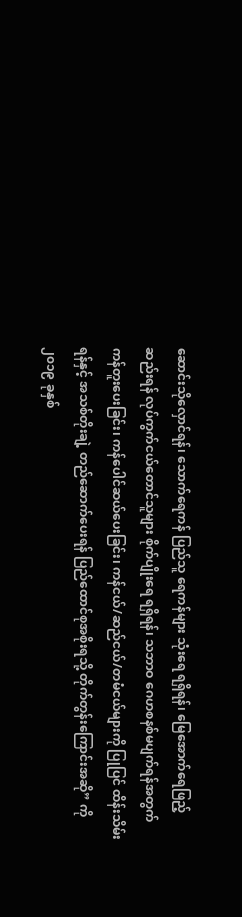ဆောင်းသိုလှောင်ရန်၊ သောက်ရေကန် ပြည်သူ ရေကန်များ သုံးရေ ရရှိရန်၊ မြေအောက်ရေဖြည့်ဆည်းရန် လုပ်ကွက်ငယ်တောင်သူများ စိုက်ပျိုးရေ ရရှိရန်၊ သဘာဝ ဂေဟစနစ်မပျက်ရန်အတွက် ကန်တူးပေးခြင်း၊ ကန်ပေါင်ဆယ်ပေးခြင်း၊ ကန်ငယ်/ဆည်ငယ်/တမံငယ်များကို ပြုပြင် ထိန်းသိမ်းရန်နှင့် အသစ်တိုးချဲ့ တည်ဆောက်ပေးရန် ပြည်ထောင်စုအစိုးရသို့ တိုက်တွန်းကြောင်းအဆို” ကို ၂၀၁၉ ခုနှစ်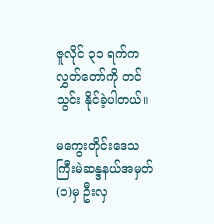ဇူလိုင် ၃၁ ရက်က လွှတ်တော်ကို တင်သွင်း နိုင်ခဲ့ပါတယ်။

မကွေးတိုင်းဒေသကြီးမဲဆန္ဒနယ်အမှတ် (၁)မှ ဦးလှ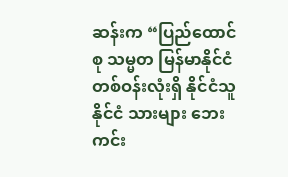ဆန်းက “ပြည်ထောင်စု သမ္မတ မြန်မာနိုင်ငံတစ်ဝန်းလုံးရှိ နိုင်ငံသူ နိုင်ငံ သားများ ဘေးကင်း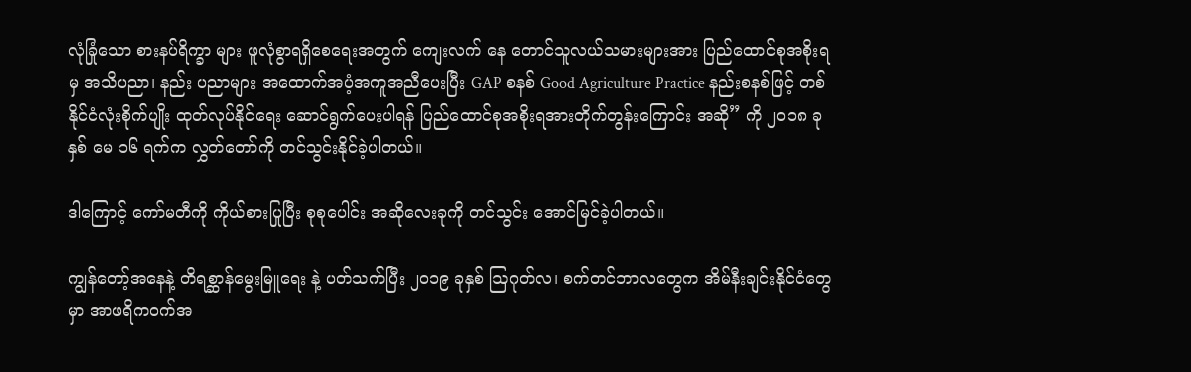လုံခြုံသော စားနပ်ရိက္ခာ များ ဖူလုံစွာရရှိစေရေးအတွက် ကျေးလက် နေ တောင်သူလယ်သမားများအား ပြည်ထောင်စုအစိုးရမှ အသိပညာ၊ နည်း ပညာများ အထောက်အပံ့အကူအညီပေးပြီး GAP စနစ် Good Agriculture Practice နည်းစနစ်ဖြင့် တစ်နိုင်ငံလုံးစိုက်ပျိုး ထုတ်လုပ်နိုင်ရေး ဆောင်ရွက်ပေးပါရန် ပြည်ထောင်စုအစိုးရအားတိုက်တွန်းကြောင်း အဆို” ကို ၂၀၁၈ ခုနှစ် မေ ၁၆ ရက်က လွှတ်တော်ကို တင်သွင်းနိုင်ခဲ့ပါတယ်။

ဒါကြောင့် ကော်မတီကို ကိုယ်စားပြုပြီး စုစုပေါင်း အဆိုလေးခုကို တင်သွင်း အောင်မြင်ခဲ့ပါတယ်။

ကျွန်တော့်အနေနဲ့ တိရစ္ဆာန်မွေးမြူရေး နဲ့ ပတ်သက်ပြီး ၂၀၁၉ ခုနှစ် ဩဂုတ်လ၊ စက်တင်ဘာလတွေက အိမ်နီးချင်းနိုင်ငံတွေမှာ အာဖရိကဝက်အ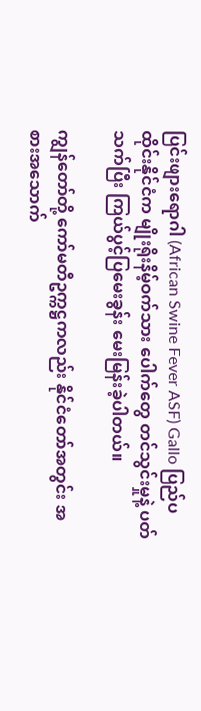ပြင်းဖျားရောဂါ (African Swine Fever ASF) Gallo ပြည်ပထိုင်းနိုင်ငံက မျိုးရိုးနိမ့်ဝက်သား ပေါက်တွေ တင်သွင်းမှုနဲ့ ပတ်သက်ပြီး ကြယ်ပွင့်ပြမေးခွန်း မေးမြန်းခဲ့ပါတယ်။

ကျွန်တော်တို့ ကော်မတီဥက္ကဋ္ဌကလည်း နိုင်ငံတော်အတွင်း အစားအသောက်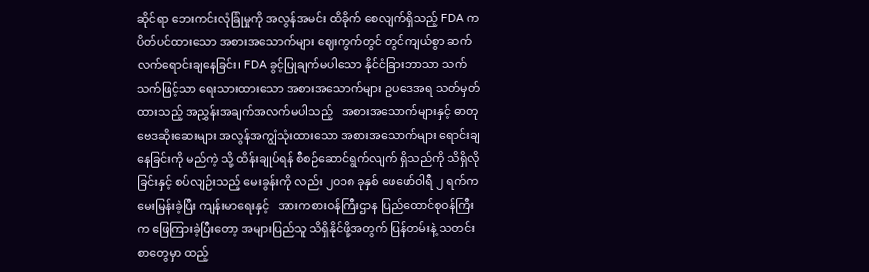ဆိုင်ရာ ဘေးကင်းလုံခြုံမှုကို အလွန်အမင်း ထိခိုက် စေလျက်ရှိသည့် FDA က ပိတ်ပင်ထားသော အစားအသောက်များ ဈေးကွက်တွင် တွင်ကျယ်စွာ ဆက်လက်ရောင်းချနေခြင်း၊ FDA ခွင့်ပြုချက်မပါသော နိုင်ငံခြားဘာသာ သက်သက်ဖြင့်သာ ရေးသားထားသော အစားအသောက်များ ဥပဒေအရ သတ်မှတ်ထားသည့် အညွှန်းအချက်အလက်မပါသည့်   အစားအသောက်များနှင့် ဓာတုဗေဒဆိုးဆေးများ အလွန်အကျွံသုံးထားသော အစားအသောက်များ ရောင်းချနေခြင်းကို မည်ကဲ့ သို့ ထိန်းချုပ်ရန် စီစဉ်ဆောင်ရွက်လျက် ရှိသည်ကို သိရှိလိုခြင်းနှင့် စပ်လျဉ်းသည့် မေးခွန်းကို လည်း ၂၀၁၈ ခုနှစ် ဖေဖော်ဝါရီ ၂ ရက်က မေးမြန်းခဲ့ပြီး ကျန်းမာရေးနှင့်   အားကစားဝန်ကြီးဌာန ပြည်ထောင်စုဝန်ကြီး က ဖြေကြားခဲ့ပြီးတော့ အများပြည်သူ သိရှိနိုင်ဖို့အတွက် ပြန်တမ်းနဲ့ သတင်းစာတွေမှာ ထည့်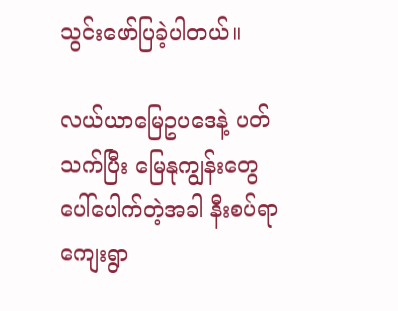သွင်းဖော်ပြခဲ့ပါတယ်။

လယ်ယာမြေဥပဒေနဲ့ ပတ်သက်ပြီး မြေနုကျွန်းတွေ ပေါ်ပေါက်တဲ့အခါ နီးစပ်ရာ ကျေးရွာ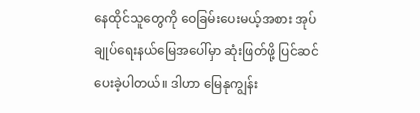နေထိုင်သူတွေကို ဝေခြမ်းပေးမယ့်အစား အုပ်ချုပ်ရေးနယ်မြေအပေါ်မှာ ဆုံးဖြတ်ဖို့ ပြင်ဆင်ပေးခဲ့ပါတယ်။ ဒါဟာ မြေနုကျွန်း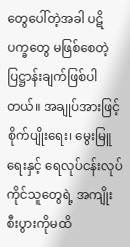တွေပေါ်တဲ့အခါ ပဋိပက္ခတွေ မဖြစ်စေတဲ့ ပြဋ္ဌာန်းချက်ဖြစ်ပါတယ်။ အချုပ်အားဖြင့် စိုက်ပျိုးရေး၊ မွေးမြူရေးနှင့် ရေလုပ်ငန်းလုပ်ကိုင်သူတွေရဲ့ အကျိုး စီးပွားကိုမထိ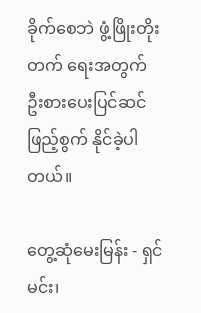ခိုက်စေဘဲ ဖွံ့ဖြိုးတိုးတက် ရေးအတွက် ဦးစားပေးပြင်ဆင်ဖြည့်စွက် နိုင်ခဲ့ပါတယ်။

တွေ့ဆုံမေးမြန်း - ရှင်မင်း၊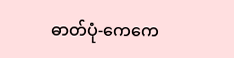ဓာတ်ပုံ-ကေကေ